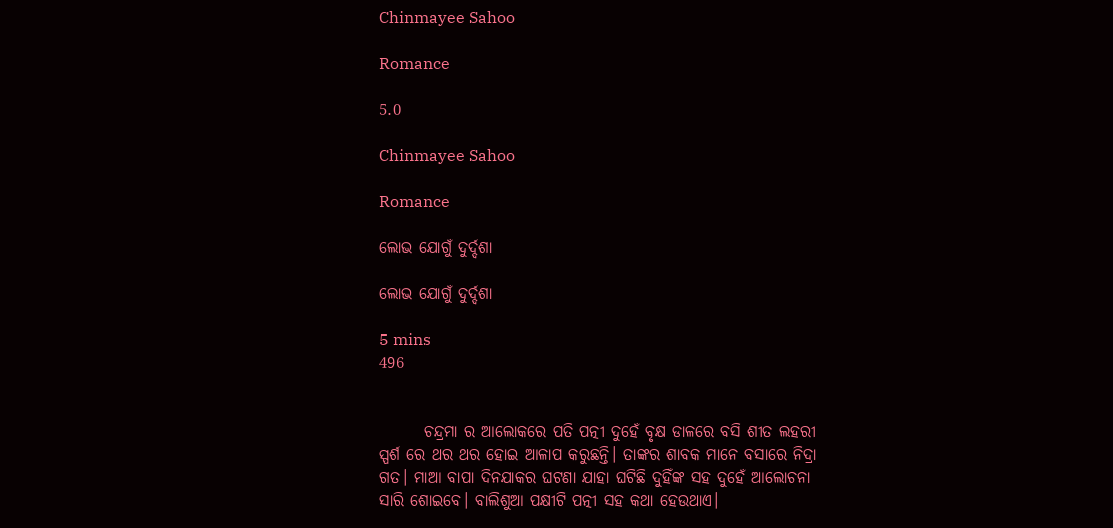Chinmayee Sahoo

Romance

5.0

Chinmayee Sahoo

Romance

ଲୋଭ ଯୋଗୁଁ ଦୁର୍ଦ୍ଦଶା

ଲୋଭ ଯୋଗୁଁ ଦୁର୍ଦ୍ଦଶା

5 mins
496


       ଚନ୍ଦ୍ରମା ର ଆଲୋକରେ ପତି ପତ୍ନୀ ଦୁହେଁ ବୃକ୍ଷ ଡାଳରେ ବସି ଶୀତ ଲହରୀ ସ୍ପର୍ଶ ରେ ଥର ଥର ହୋଇ ଆଳାପ କରୁଛନ୍ତି। ତାଙ୍କର ଶାବକ ମାନେ ବସାରେ ନିଦ୍ରା ଗତ। ମାଆ ବାପା ଦିନଯାକର ଘଟଣା ଯାହା ଘଟିଛି ଦୁହିଁଙ୍କ ସହ ଦୁହେଁ ଆଲୋଚନା ସାରି ଶୋଇବେ। ବାଲିଶୁଆ ପକ୍ଷୀଟି ପତ୍ନୀ ସହ କଥା ହେଉଥାଏ।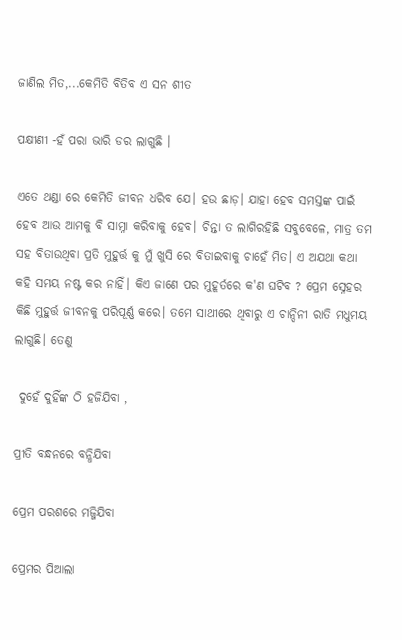ଜାଣିଲ ମିତ,...କେମିତି ବିତିବ ଏ ସନ ଶୀତ

ପକ୍ଷୀଣୀ -ହଁ ପରା ଭାରି ଡର ଲାଗୁଛି ।

ଏତେ ଥଣ୍ଡା ରେ କେମିତି ଜୀବନ ଧରିବ ଯେ। ହଉ ଛାଡ଼। ଯାହା ହେବ ସମସ୍ତଙ୍କ ପାଇଁ ହେବ ଆଉ ଆମକୁ ବି ସାମ୍ନା କରିବାକୁ ‌ହେବ। ଚିନ୍ତା ତ ଲାଗିରହିଛି ସବୁବେଳେ, ମାତ୍ର ତମ ସହ ବିତାଉଥିବା ପ୍ରତି ମୁହୁର୍ତ୍ତ କୁ ମୁଁ ଖୁସି ରେ ବିତାଇବାକୁ ଚାହେଁ ମିତ। ଏ ଅଯଥା କଥା କହି ସମୟ ନଷ୍ଟ କର ନାହିଁ। କିଏ ଜାଣେ ପର ମୁହୂର୍ତରେ କ'ଣ ଘଟିବ ? ପ୍ରେମ ସ୍ନେହର କିଛି ମୁହୁର୍ତ୍ତ ଜୀବନକୁ ପରିପୂର୍ଣ୍ଣ କରେ। ତମେ ସାଥୀରେ ଥିବାରୁ ଏ ଚାନ୍ଦିନୀ ରାତି ମଧୁମୟ ଲାଗୁଛି। ତେଣୁ

 ଦୁହେଁ ଦୁହିଁଙ୍କ ଠି ହଜିଯିବା ,

ପ୍ରୀତି ବନ୍ଧନରେ ବନ୍ଧିଯିବା

ପ୍ରେମ ପରଶରେ ମଜ୍ଜିଯିବା

ପ୍ରେମର ପିଆଲା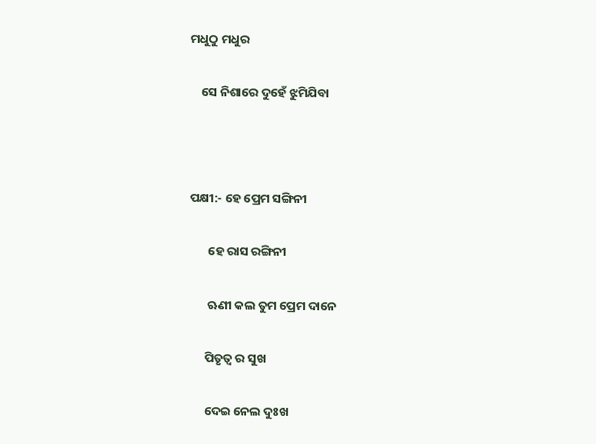ମଧୁଠୁ ମଧୁର

    ସେ ନିଶାରେ ଦୁହେଁ ଝୁମିଯିବା



ପକ୍ଷୀ:- ହେ ପ୍ରେମ ସଙ୍ଗିନୀ

       ହେ ରାସ ରଙ୍ଗିନୀ

       ଋଣୀ କଲ ତୁମ ପ୍ରେମ ଦାନେ

      ପିତୃତ୍ୱ ର ସୁଖ

      ଦେଇ ନେଲ ଦୁଃଖ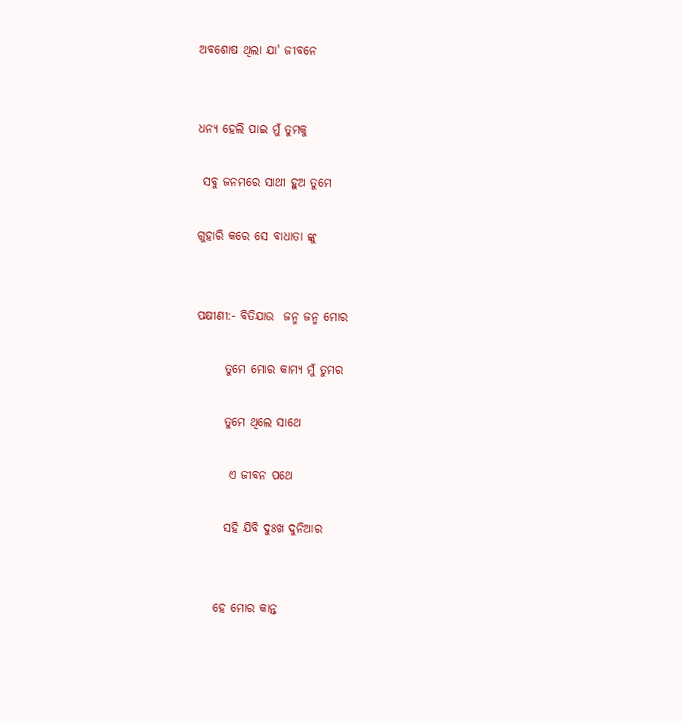ଅବଶୋଷ ଥିଲା ଯା' ଜୀବନେ


ଧନ୍ୟ ହେଲି ପାଇ ମୁଁ ତୁମକୁ

 ସବୁ ଜନମରେ ସାଥୀ ହୁଅ ତୁମେ

ଗୁହାରି କରେ ସେ ବାଧାତା ଙ୍କୁ


ପକ୍ଷୀଣୀ:- ବିତିଯାଉ  ଜନ୍ମ ଜନ୍ମ ମୋର

      ତୁମେ ମୋର କାମ୍ୟ ମୁଁ ତୁମର

      ତୁମେ ଥିଲେ ସାଥେ

       ଏ ଜୀବନ ପଥେ

      ସହି ଯିବି ଦୁଃଖ ଦୁନିଆର


    ହେ ମୋର କାନ୍ତ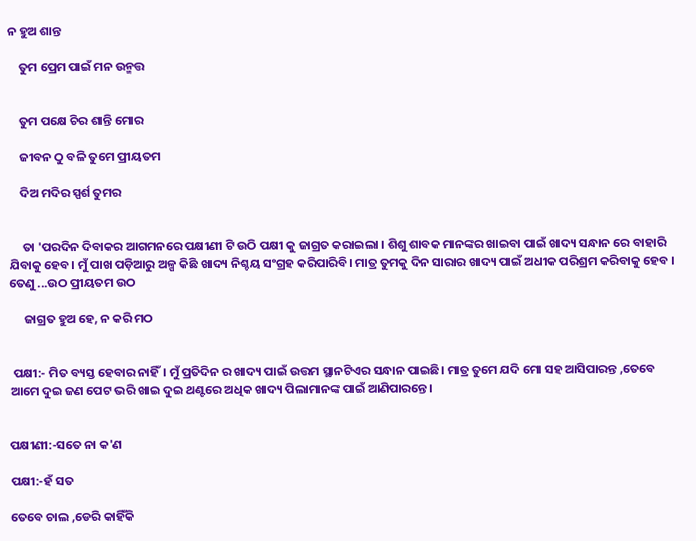ନ ହୁଅ ଶାନ୍ତ

    ତୁମ ପ୍ରେମ ପାଇଁ ମନ ଉନ୍ମତ୍ତ


    ତୁମ ପକ୍ଷେ ଚିର ଶାନ୍ତି ମୋର

    ଜୀବନ ଠୁ ବଳି ତୁମେ ପ୍ରୀୟତମ

    ଦିଅ ମଦିର ସ୍ପର୍ଶ ତୁମର


     ତା 'ପରଦିନ ଦିବାକର ଆଗମନରେ ପକ୍ଷୀଣୀ ଟି ଉଠି ପକ୍ଷୀ କୁ ଜାଗ୍ରତ କରାଇଲା । ଶିଶୁ ଶାବକ ମାନଙ୍କର ଖାଇବା ପାଇଁ ଖାଦ୍ୟ ସନ୍ଧାନ ରେ ବାହାରି ଯିବାକୁ ହେବ। ମୁଁ ପାଖ ପଡ଼ିଆରୁ ଅଳ୍ପ କିଛି ଖାଦ୍ୟ ନିଶ୍ଚୟ ସଂଗ୍ରହ କରିପାରିବି। ମାତ୍ର ତୁମକୁ ଦିନ ସାରାର ଖାଦ୍ୟ ପାଇଁ ଅଧୀକ ପରିଶ୍ରମ କରିବାକୁ ହେବ । ତେଣୁ ...ଉଠ ପ୍ରୀୟତମ ଉଠ

     ଜାଗ୍ରତ ହୁଅ ହେ, ନ କରି ମଠ


 ପକ୍ଷୀ:- ମିତ ବ୍ୟସ୍ତ ହେବାର ନାହିଁ। ମୁଁ ପ୍ରତିଦିନ ର ଖାଦ୍ୟ ପାଇଁ ଉତ୍ତମ ସ୍ଥାନଟିଏର ସନ୍ଧାନ ପାଇଛି। ମାତ୍ର ତୁମେ ଯଦି ମୋ ସହ ଆସିପାରନ୍ତ ,ତେବେ ଆମେ ଦୁଇ ଜଣ ପେଟ ଭରି ଖାଇ ଦୁଇ ଥଣ୍ଟରେ ଅଧିକ ଖାଦ୍ୟ ପିଲାମାନଙ୍କ ପାଇଁ ଆଣିପାରନ୍ତେ।


ପକ୍ଷୀଣୀ:-ସତେ ନା କ'ଣ

ପକ୍ଷୀ:-ହଁ ସତ

ତେବେ ଚାଲ ,ଡେରି କାହିଁକି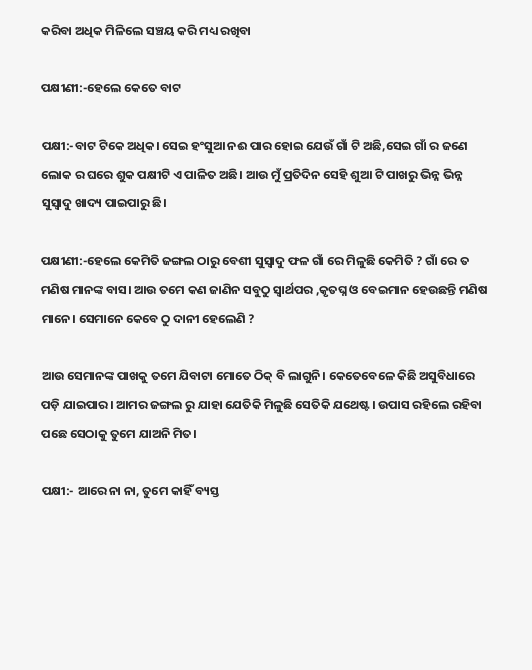କରିବା ଅଧିକ ମିଳିଲେ ସଞ୍ଚୟ କରି ମଧ୍ୟ ରଖିବା

ପକ୍ଷୀଣୀ:-ହେଲେ କେତେ ବାଟ

ପକ୍ଷୀ:-ବାଟ ଟିକେ ଅଧିକ। ସେଇ ହଂସୁଆ ନଈ ପାର ହୋଇ ଯେଉଁ ଗାଁ ଟି ଅଛି,ସେଇ ଗାଁ ର ଜଣେ ଲୋକ ର ଘରେ ଶୁକ ପକ୍ଷୀଟି ଏ ପାଳିତ ଅଛି। ଆଉ ମୁଁ ପ୍ରତିଦିନ ସେହି ଶୁଆ ଟି ପାଖରୁ ଭିନ୍ନ ଭିନ୍ନ ସୁସ୍ୱାଦୁ ଖାଦ୍ୟ ପାଇପାରୁ ଛି।

ପକ୍ଷୀଣୀ:-ହେଲେ କେମିତି ଜଙ୍ଗଲ ଠାରୁ ବେଶୀ ସୁସ୍ୱାଦୁ ଫଳ ଗାଁ ରେ ମିଳୁଛି କେମିତି ? ଗାଁ ରେ ତ ମଣିଷ ମାନଙ୍କ ବାସ। ଆଉ ତମେ କଣ ଜାଣିନ ସବୁଠୁ ସ୍ବାର୍ଥପର ,କୃତଘ୍ନ ଓ ବେଇମାନ ହେଉଛନ୍ତି ମଣିଷ ମାନେ। ସେମାନେ କେବେ ଠୁ ଦାନୀ ହେଲେଣି ?

ଆଉ ସେମାନଙ୍କ ପାଖକୁ ତମେ ଯିବାଟା ମୋତେ ଠିକ୍ ବି ଲାଗୁନି। କେତେବେଳେ କିଛି ଅସୁବିଧାରେ ପଡ଼ି ଯାଇପାର। ଆମର ଜଙ୍ଗଲ ରୁ ଯାହା ଯେତିକି ମିଳୁଛି ସେତିକି ଯଥେଷ୍ଟ। ଉପାସ ରହିଲେ ରହିବା ପଛେ ସେଠାକୁ ତୁମେ ଯାଅନି ମିତ।

ପକ୍ଷୀ:- ଆରେ ନା ନା, ତୁମେ କାହିଁ ବ୍ୟସ୍ତ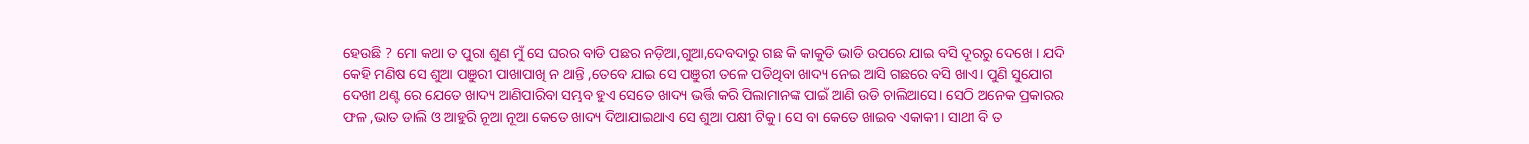ହେଉଛି ? ମୋ କଥା ତ ପୁରା ଶୁଣ ମୁଁ ସେ ଘରର ବାଡି ପଛର ନଡ଼ିଆ,ଗୁଆ,ଦେବଦାରୁ ଗଛ କି କାକୁଡି ଭାଡି ଉପରେ ଯାଇ ବସି ଦୂରରୁ ଦେଖେ । ଯଦି କେହି ମଣିଷ ସେ ଶୁଆ ପଞୁରୀ ପାଖାପାଖି ନ ଥାନ୍ତି ,ତେବେ ଯାଇ ସେ ପଞୁରୀ ତଳେ ପଡିଥିବା ଖାଦ୍ୟ ନେଇ ଆସି ଗଛରେ ବସି ଖାଏ। ପୁଣି ସୁଯୋଗ ଦେଖୀ ଥଣ୍ଟ ରେ ଯେତେ ଖାଦ୍ୟ ଆଣିପାରିବା ସମ୍ଭବ ହୁଏ ସେତେ ଖାଦ୍ୟ ଭର୍ତ୍ତି କରି ପିଲାମାନଙ୍କ ପାଇଁ ଆଣି ଉଡି ଚାଲିଆସେ। ସେଠି ଅନେକ ପ୍ରକାରର ଫଳ ,ଭାତ ଡାଲି ଓ ଆହୁରି ନୂଆ ନୂଆ କେତେ ଖାଦ୍ୟ ଦିଆଯାଇଥାଏ ସେ ଶୁଆ ପକ୍ଷୀ ଟିକୁ। ସେ ବା କେତେ ଖାଇବ ଏକାକୀ। ସାଥୀ ବି ତ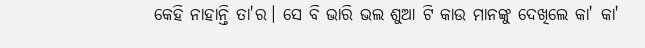କେହି ନାହାନ୍ତି ତା'ର। ସେ ବି ଭାରି ଭଲ ଶୁଆ ଟି କାଉ ମାନଙ୍କୁ ଦେଖିଲେ କା' କା'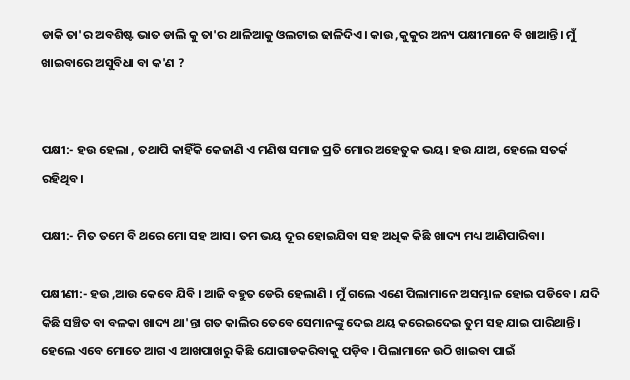ଡାକି ତା'ର ଅବଶିଷ୍ଟ ଭାତ ଡାଲି କୁ ତା'ର ଥାଳିଆକୁ ଓଲଟାଇ ଢାଳିଦିଏ। କାଉ ,କୁକୁର ଅନ୍ୟ ପକ୍ଷୀମାନେ ବି ଖାଆନ୍ତି। ମୁଁ ଖାଇବାରେ ଅସୁବିଧା ବା କ'ଣ ?


ପକ୍ଷୀ:- ହଉ ହେଲା , ତଥାପି କାହିଁକି କେଜାଣି ଏ ମଣିଷ ସମାଜ ପ୍ରତି ମୋର ଅହେତୁକ ଭୟ। ହଉ ଯାଅ, ହେଲେ ସତର୍କ ରହିଥିବ।

ପକ୍ଷୀ:- ମିତ ତମେ ବି ଥରେ ମୋ ସହ ଆସ। ତମ ଭୟ ଦୂର ହୋଇଯିବା ସହ ଅଧିକ କିଛି ଖାଦ୍ୟ ମଧ୍ୟ ଆଣିପାରିବା।

ପକ୍ଷୀଣୀ:- ହଉ ,ଆଉ କେବେ ଯିବି । ଆଜି ବହୁତ ଡେରି ହେଲାଣି । ମୁଁ ଗଲେ ଏଣେ ପିଲାମାନେ ଅସମ୍ଭାଳ ହୋଇ ପଡିବେ। ଯଦି କିଛି ସଞ୍ଚିତ ବା ବଳକା ଖାଦ୍ୟ ଥା'ନ୍ତା ଗତ କାଲିର ତେବେ ସେମାନଙ୍କୁ ଦେଇ ଥୟ କରେଇଦେଇ ତୁମ ସହ ଯାଇ ପାରିଥାନ୍ତି। ହେଲେ ଏବେ ମୋତେ ଆଗ ଏ ଆଖପାଖରୁ କିଛି ଯୋଗାଡକରିବାକୁ ପଡ଼ିବ । ପିଲାମାନେ ଉଠି ଖାଇବା ପାଇଁ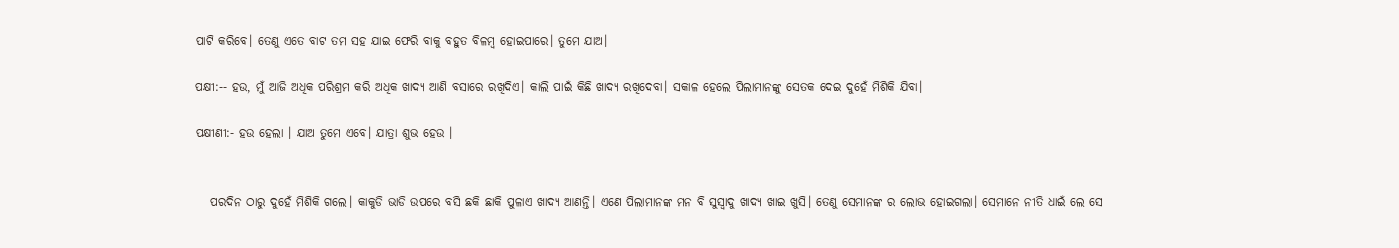ପାଟି କରିବେ। ତେଣୁ ଏତେ ବାଟ ତମ ସହ ଯାଇ ଫେରି ବାକୁ ବହୁତ ବିଳମ୍ବ ହୋଇପାରେ। ତୁମେ ଯାଅ।

ପକ୍ଷୀ:-- ହଉ, ମୁଁ ଆଜି ଅଧିକ ପରିଶ୍ରମ କରି ଅଧିକ ଖାଦ୍ୟ ଆଣି ବସାରେ ରଖିଦିଏ। କାଲି ପାଇଁ କିଛି ଖାଦ୍ୟ ରଖିଦେବା। ସକାଳ ହେଲେ ପିଲାମାନଙ୍କୁ ସେତକ ଦେଇ ଦୁହେଁ ମିଶିକି ଯିବା।

ପକ୍ଷୀଣୀ:- ହଉ ହେଲା । ଯାଅ ତୁମେ ଏବେ। ଯାତ୍ରା ଶୁଭ ହେଉ ।


   ପରଦିନ ଠାରୁ ଦୁହେଁ ମିଶିକି ଗଲେ। କାକୁଡି ଭାଡି ଉପରେ ବସି ଛକି ଛାକି ପୁଳାଏ ଖାଦ୍ୟ ଆଣନ୍ତି। ଏଣେ ପିଲାମାନଙ୍କ ମନ ବି ସୁସ୍ୱାଦୁ ଖାଦ୍ୟ ଖାଇ ଖୁସି। ତେଣୁ ସେମାନଙ୍କ ର ଲୋଭ ହୋଇଗଲା। ସେମାନେ ନୀତି ଧାଇଁ ଲେ ସେ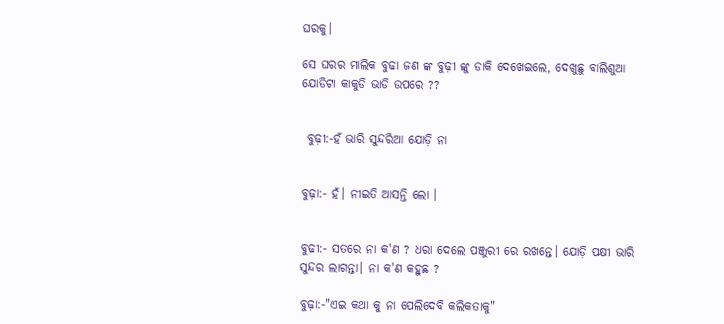ଘରକୁ।

ସେ ଘରର ମାଲିକ ବୁଢା ଜଣ ଙ୍କ ବୁଢ଼ୀ ଙ୍କୁ ଡାକି ଦେଖେଇଲେ, ଦେଖୁଛୁ ବାଲିଶୁଆ ଯୋଡିଟା କାକୁଡି ଭାଡି ଉପରେ ??


 ବୁଢ଼ୀ:-ହଁ ଭାରି ସୁନ୍ଦରିଆ ଯୋଡ଼ି ନା


ବୁଢ଼ା:- ହଁ। ନୀଇତି ଆସନ୍ତି ଲୋ ।


ବୁଢୀ:- ସତରେ ନା କ'ଣ ? ଧରା ଦେଲେ ପଞ୍ଜୁରୀ ରେ ରଖନ୍ତେ। ଯୋଡ଼ି ପକ୍ଷୀ ଭାରି ସୁନ୍ଦର ଲାଗନ୍ତା। ନା କ'ଣ କହୁଛ ?

ବୁଢ଼ା:-"ଏଇ କଥା କୁ ନା ପେଲିଦେବି କଲିକତାକୁ"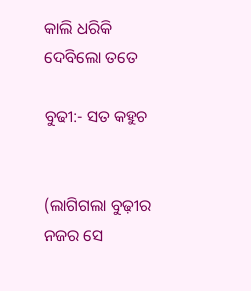କାଲି ଧରିକି ଦେବିଲୋ ତତେ

ବୁଢୀ:- ସତ କହୁଚ


(ଲାଗିଗଲା ବୁଢ଼ୀର ନଜର ସେ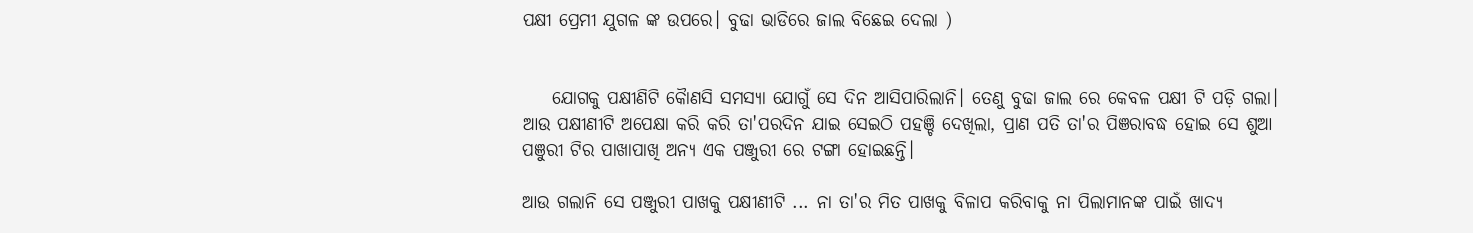ପକ୍ଷୀ ପ୍ରେମୀ ଯୁଗଳ ଙ୍କ ଉପରେ। ବୁଢା ଭାଡିରେ ଜାଲ ବିଛେଇ ଦେଲା )


    ଯୋଗକୁ ପକ୍ଷୀଣିଟି କୈାଣସି ସମସ୍ୟା ଯୋଗୁଁ ସେ ଦିନ ଆସିପାରିଲାନି। ତେଣୁ ବୁଢା ଜାଲ ରେ କେବଳ ପକ୍ଷୀ ଟି ପଡ଼ି ଗଲା। ଆଉ ପକ୍ଷୀଣୀଟି ଅପେକ୍ଷା କରି କରି ତା'ପରଦିନ ଯାଇ ସେଇଠି ପହଞ୍ଚି ଦେଖିଲା, ପ୍ରାଣ ପତି ତା'ର ପିଞରାବଦ୍ଧ ହୋଇ ସେ ଶୁଆ ପଞୁରୀ ଟିର ପାଖାପାଖି ଅନ୍ୟ ଏକ ପଞ୍ଜୁରୀ ରେ ଟଙ୍ଗା ହୋଇଛନ୍ତି।

ଆଉ ଗଲାନି ସେ ପଞ୍ଜୁରୀ ପାଖକୁ ପକ୍ଷୀଣୀଟି ... ନା ତା'ର ମିତ ପାଖକୁ ବିଳାପ କରିବାକୁ ନା ପିଲାମାନଙ୍କ ପାଇଁ ଖାଦ୍ୟ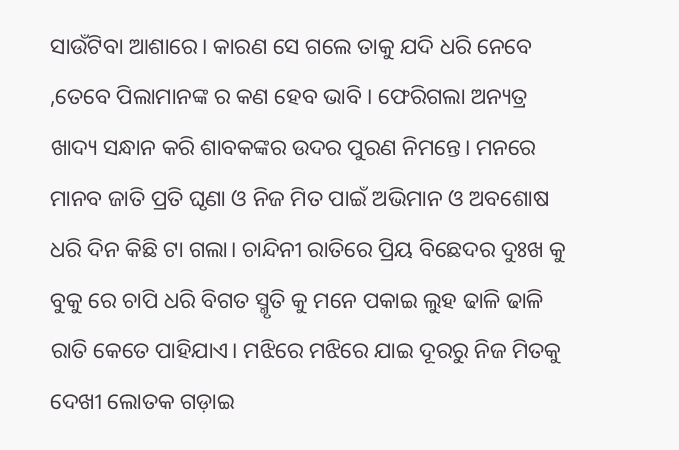ସାଉଁଟିବା ଆଶାରେ। କାରଣ ସେ ଗଲେ ତାକୁ ଯଦି ଧରି ନେବେ ,ତେବେ ପିଲାମାନଙ୍କ ର କଣ ହେବ ଭାବି । ଫେରିଗଲା ଅନ୍ୟତ୍ର ଖାଦ୍ୟ ସନ୍ଧାନ କରି ଶାବକଙ୍କର ଉଦର ପୁରଣ ନିମନ୍ତେ। ମନରେ ମାନବ ଜାତି ପ୍ରତି ଘୃଣା ଓ ନିଜ ମିତ ପାଇଁ ଅଭିମାନ ଓ ଅବଶୋଷ ଧରି ଦିନ କିଛି ଟା ଗଲା। ଚାନ୍ଦିନୀ ରାତିରେ ପ୍ରିୟ ବିଛେଦର ଦୁଃଖ କୁ ବୁକୁ ରେ ଚାପି ଧରି ବିଗତ ସ୍ମୃତି କୁ ମନେ ପକାଇ ଲୁହ ଢାଳି ଢାଳି ରାତି କେତେ ପାହିଯାଏ। ମଝିରେ ମଝିରେ ଯାଇ ଦୂରରୁ ନିଜ ମିତକୁ ଦେଖୀ ଲୋତକ ଗଡ଼ାଇ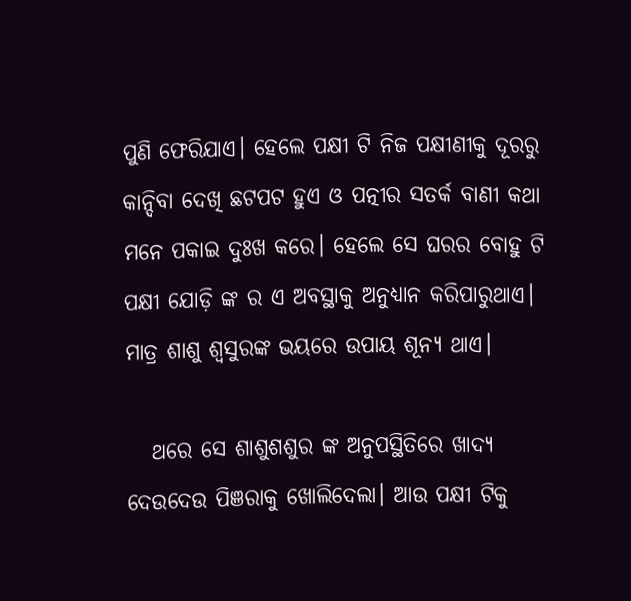ପୁଣି ଫେରିଯାଏ। ହେଲେ ପକ୍ଷୀ ଟି ନିଜ ପକ୍ଷୀଣୀକୁ ଦୂରରୁ କାନ୍ଦିବା ଦେଖି ଛଟପଟ ହୁଏ ଓ ପତ୍ନୀର ସତର୍କ ବାଣୀ କଥା ମନେ ପକାଇ ଦୁଃଖ କରେ। ହେଲେ ସେ ଘରର ବୋହୁ ଟି ପକ୍ଷୀ ଯୋଡ଼ି ଙ୍କ ର ଏ ଅବସ୍ଥାକୁ ଅନୁଧ୍ୟାନ କରିପାରୁଥାଏ। ମାତ୍ର ଶାଶୁ ଶ୍ୱସୁରଙ୍କ ଭୟରେ ଉପାୟ ଶୂନ୍ୟ ଥାଏ।

   ଥରେ ସେ ଶାଶୁଶଶୁର ଙ୍କ ଅନୁପସ୍ଥିତିରେ ଖାଦ୍ୟ ଦେଉଦେଉ ପିଞରାକୁ ଖୋଲିଦେଲା। ଆଉ ପକ୍ଷୀ ଟିକୁ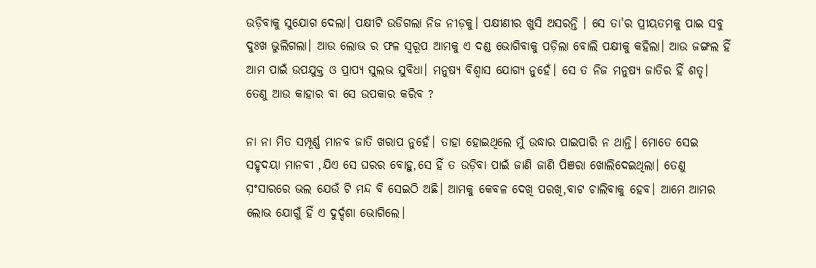ଉଡ଼ିବାକୁ ସୁଯୋଗ ଦେଲା। ପକ୍ଷୀଟି ଉଡିଗଲା ନିଜ ନୀଡ଼କୁ। ପକ୍ଷୀଣୀର ଖୁସି ଅସରନ୍ତି । ସେ ତା'ର ପ୍ରୀୟତମକୁ ପାଇ ସବୁ ଦୁଃଖ ଭୁଲିଗଲା। ଆଉ ଲୋଭ ର ଫଳ ସ୍ୱରୂପ ଆମକୁ ଏ ଦଣ୍ଡ ଭୋଗିବାକୁ ପଡ଼ିଲା ବୋଲି ପକ୍ଷୀକୁ କହିଲା। ଆଉ ଜଙ୍ଗଲ ହିଁ ଆମ ପାଇଁ ଉପଯୁକ୍ତ ଓ ପ୍ରାପ୍ୟ ସୁଲଭ ସୁବିଧା। ମନୁଷ୍ୟ ବିଶ୍ୱାସ ଯୋଗ୍ୟ ନୁହେଁ। ସେ ତ ନିଜ ମନୁଷ୍ୟ ଜାତିର ହିଁ ଶତୃ। ତେଣୁ ଆଉ କାହାର ବା ସେ ଉପକାର କରିବ ?

ନା ନା ମିତ ସମ୍ପୂର୍ଣ୍ଣ ମାନବ ଜାତି ଖରାପ ନୁହେଁ। ତାହା ହୋଇଥିଲେ ମୁଁ ଉଦ୍ଧାର ପାଇପାରି ନ ଥାନ୍ତି। ମୋତେ ସେଇ ସହୃଦୟା ମାନବୀ ,ଯିଏ ସେ ଘରର ବୋହୁ,ସେ ହିଁ ତ ଉଡ଼ିବା ପାଇଁ ଜାଣି ଜାଣି ପିଞରା ଖୋଲିଦେଇଥିଲା। ତେଣୁ ସ଼ଂସାରରେ ଭଲ ଯେଉଁ ଟି ମନ୍ଦ ବି ସେଇଠି ଅଛି। ଆମକୁ କେବଳ ଦେଖି ପରଖି,ବାଟ ଚାଲିବାକୁ ହେବ। ଆମେ ଆମର ଲୋଭ ଯୋଗୁଁ ହିଁ ଏ ଦୁର୍ଦ୍ଦଶା ଭୋଗିଲେ।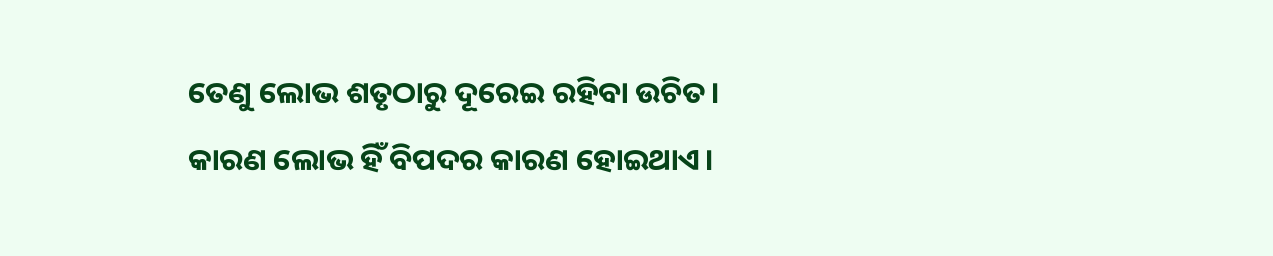ତେଣୁ ଲୋଭ ଶତୃଠାରୁ ଦୂରେଇ ରହିବା ଉଚିତ। କାରଣ ଲୋଭ ହିଁ ବିପଦର କାରଣ ହୋଇଥାଏ।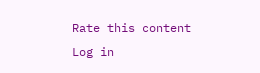Rate this content
Log in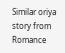Similar oriya story from Romance